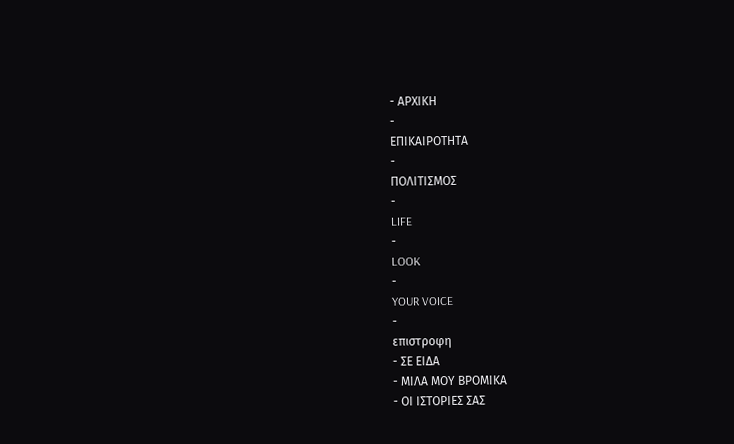- ΑΡΧΙΚΗ
-
ΕΠΙΚΑΙΡΟΤΗΤΑ
-
ΠΟΛΙΤΙΣΜΟΣ
-
LIFE
-
LOOK
-
YOUR VOICE
-
επιστροφη
- ΣΕ ΕΙΔΑ
- ΜΙΛΑ ΜΟΥ ΒΡΟΜΙΚΑ
- ΟΙ ΙΣΤΟΡΙΕΣ ΣΑΣ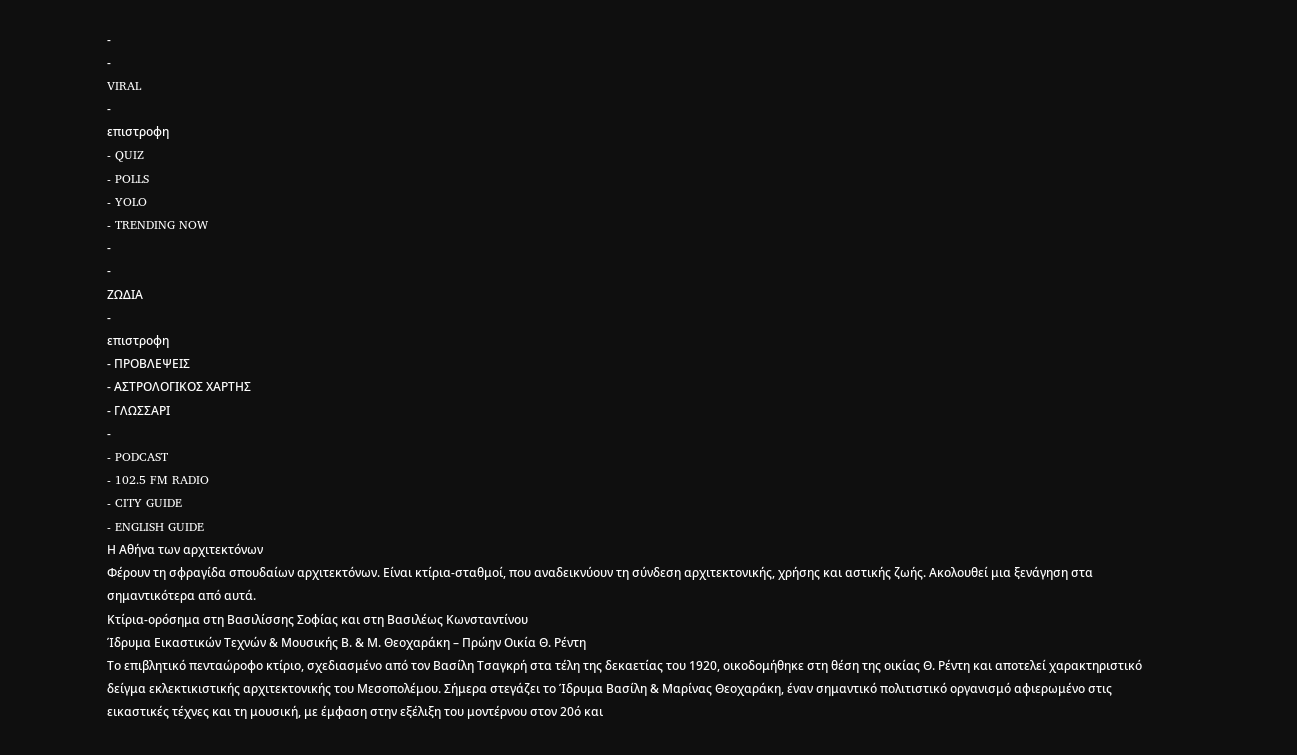-
-
VIRAL
-
επιστροφη
- QUIZ
- POLLS
- YOLO
- TRENDING NOW
-
-
ΖΩΔΙΑ
-
επιστροφη
- ΠΡΟΒΛΕΨΕΙΣ
- ΑΣΤΡΟΛΟΓΙΚΟΣ ΧΑΡΤΗΣ
- ΓΛΩΣΣΑΡΙ
-
- PODCAST
- 102.5 FM RADIO
- CITY GUIDE
- ENGLISH GUIDE
Η Αθήνα των αρχιτεκτόνων
Φέρουν τη σφραγίδα σπουδαίων αρχιτεκτόνων. Είναι κτίρια-σταθμοί, που αναδεικνύουν τη σύνδεση αρχιτεκτονικής, χρήσης και αστικής ζωής. Ακολουθεί μια ξενάγηση στα σημαντικότερα από αυτά.
Κτίρια-ορόσημα στη Βασιλίσσης Σοφίας και στη Βασιλέως Κωνσταντίνου
Ίδρυμα Εικαστικών Τεχνών & Μουσικής Β. & Μ. Θεοχαράκη – Πρώην Οικία Θ. Ρέντη
Το επιβλητικό πενταώροφο κτίριο, σχεδιασμένο από τον Βασίλη Τσαγκρή στα τέλη της δεκαετίας του 1920, οικοδομήθηκε στη θέση της οικίας Θ. Ρέντη και αποτελεί χαρακτηριστικό δείγμα εκλεκτικιστικής αρχιτεκτονικής του Μεσοπολέμου. Σήμερα στεγάζει το Ίδρυμα Βασίλη & Μαρίνας Θεοχαράκη, έναν σημαντικό πολιτιστικό οργανισμό αφιερωμένο στις εικαστικές τέχνες και τη μουσική, με έμφαση στην εξέλιξη του μοντέρνου στον 20ό και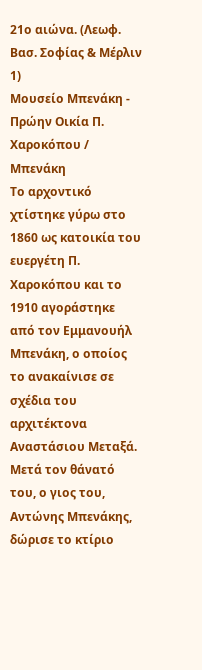21ο αιώνα. (Λεωφ. Βασ. Σοφίας & Μέρλιν 1)
Μουσείο Μπενάκη - Πρώην Οικία Π. Χαροκόπου / Μπενάκη
Το αρχοντικό χτίστηκε γύρω στο 1860 ως κατοικία του ευεργέτη Π. Χαροκόπου και το 1910 αγοράστηκε από τον Εμμανουήλ Μπενάκη, ο οποίος το ανακαίνισε σε σχέδια του αρχιτέκτονα Αναστάσιου Μεταξά. Μετά τον θάνατό του, ο γιος του, Αντώνης Μπενάκης, δώρισε το κτίριο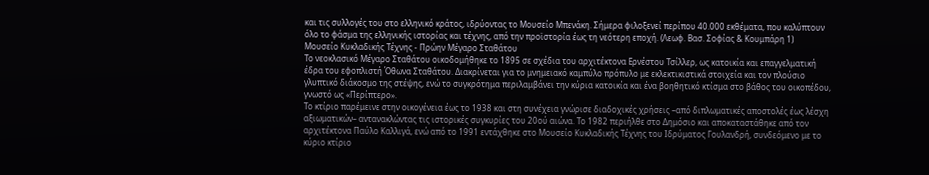και τις συλλογές του στο ελληνικό κράτος, ιδρύοντας το Μουσείο Μπενάκη. Σήμερα φιλοξενεί περίπου 40.000 εκθέματα, που καλύπτουν όλο το φάσμα της ελληνικής ιστορίας και τέχνης, από την προϊστορία έως τη νεότερη εποχή. (Λεωφ. Βασ. Σοφίας & Κουμπάρη 1)
Μουσείο Κυκλαδικής Τέχνης - Πρώην Μέγαρο Σταθάτου
Το νεοκλασικό Μέγαρο Σταθάτου οικοδομήθηκε το 1895 σε σχέδια του αρχιτέκτονα Ερνέστου Τσίλλερ, ως κατοικία και επαγγελματική έδρα του εφοπλιστή Όθωνα Σταθάτου. Διακρίνεται για το μνημειακό καμπύλο πρόπυλο με εκλεκτικιστικά στοιχεία και τον πλούσιο γλυπτικό διάκοσμο της στέψης, ενώ το συγκρότημα περιλαμβάνει την κύρια κατοικία και ένα βοηθητικό κτίσμα στο βάθος του οικοπέδου, γνωστό ως «Περίπτερο».
Το κτίριο παρέμεινε στην οικογένεια έως το 1938 και στη συνέχεια γνώρισε διαδοχικές χρήσεις –από διπλωματικές αποστολές έως λέσχη αξιωματικών– αντανακλώντας τις ιστορικές συγκυρίες του 20ού αιώνα. Το 1982 περιήλθε στο Δημόσιο και αποκαταστάθηκε από τον αρχιτέκτονα Παύλο Καλλιγά, ενώ από το 1991 εντάχθηκε στο Μουσείο Κυκλαδικής Τέχνης του Ιδρύματος Γουλανδρή, συνδεόμενο με το κύριο κτίριο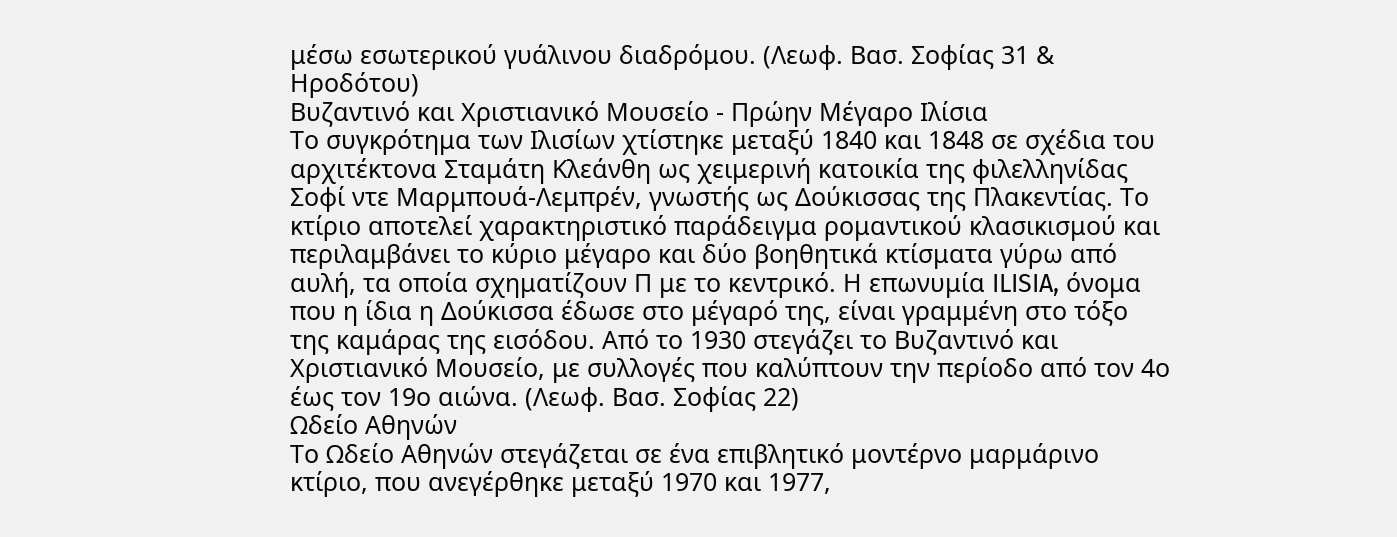μέσω εσωτερικού γυάλινου διαδρόμου. (Λεωφ. Βασ. Σοφίας 31 & Ηροδότου)
Βυζαντινό και Χριστιανικό Μουσείο - Πρώην Μέγαρο Ιλίσια
Το συγκρότημα των Ιλισίων χτίστηκε μεταξύ 1840 και 1848 σε σχέδια του αρχιτέκτονα Σταμάτη Κλεάνθη ως χειμερινή κατοικία της φιλελληνίδας Σοφί ντε Μαρμπουά-Λεμπρέν, γνωστής ως Δούκισσας της Πλακεντίας. Το κτίριο αποτελεί χαρακτηριστικό παράδειγμα ρομαντικού κλασικισμού και περιλαμβάνει το κύριο μέγαρο και δύο βοηθητικά κτίσματα γύρω από αυλή, τα οποία σχηματίζουν Π με το κεντρικό. Η επωνυμία ILISIA, όνομα που η ίδια η Δούκισσα έδωσε στο μέγαρό της, είναι γραμμένη στο τόξο της καμάρας της εισόδου. Από το 1930 στεγάζει το Βυζαντινό και Χριστιανικό Μουσείο, με συλλογές που καλύπτουν την περίοδο από τον 4ο έως τον 19ο αιώνα. (Λεωφ. Βασ. Σοφίας 22)
Ωδείο Αθηνών
Το Ωδείο Αθηνών στεγάζεται σε ένα επιβλητικό μοντέρνο μαρμάρινο κτίριο, που ανεγέρθηκε μεταξύ 1970 και 1977,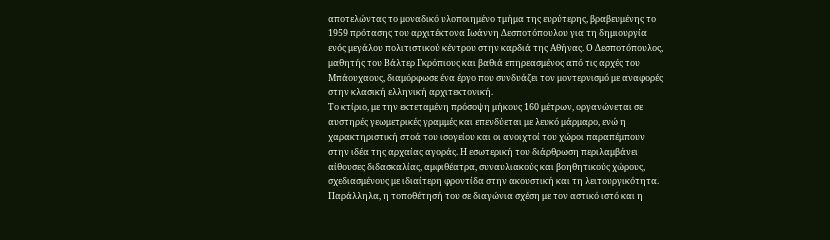αποτελώντας το μοναδικό υλοποιημένο τμήμα της ευρύτερης, βραβευμένης το 1959 πρότασης του αρχιτέκτονα Ιωάννη Δεσποτόπουλου για τη δημιουργία ενός μεγάλου πολιτιστικού κέντρου στην καρδιά της Αθήνας. Ο Δεσποτόπουλος, μαθητής του Βάλτερ Γκρόπιους και βαθιά επηρεασμένος από τις αρχές του Μπάουχαους, διαμόρφωσε ένα έργο που συνδυάζει τον μοντερνισμό με αναφορές στην κλασική ελληνική αρχιτεκτονική.
Το κτίριο, με την εκτεταμένη πρόσοψη μήκους 160 μέτρων, οργανώνεται σε αυστηρές γεωμετρικές γραμμές και επενδύεται με λευκό μάρμαρο, ενώ η χαρακτηριστική στοά του ισογείου και οι ανοιχτοί του χώροι παραπέμπουν στην ιδέα της αρχαίας αγοράς. Η εσωτερική του διάρθρωση περιλαμβάνει αίθουσες διδασκαλίας, αμφιθέατρα, συναυλιακούς και βοηθητικούς χώρους, σχεδιασμένους με ιδιαίτερη φροντίδα στην ακουστική και τη λειτουργικότητα.
Παράλληλα, η τοποθέτησή του σε διαγώνια σχέση με τον αστικό ιστό και η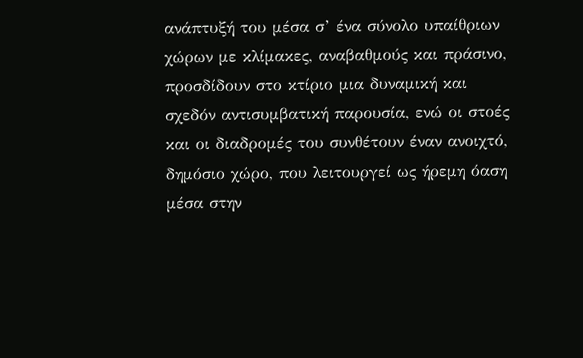ανάπτυξή του μέσα σ’ ένα σύνολο υπαίθριων χώρων με κλίμακες, αναβαθμούς και πράσινο, προσδίδουν στο κτίριο μια δυναμική και σχεδόν αντισυμβατική παρουσία, ενώ οι στοές και οι διαδρομές του συνθέτουν έναν ανοιχτό, δημόσιο χώρο, που λειτουργεί ως ήρεμη όαση μέσα στην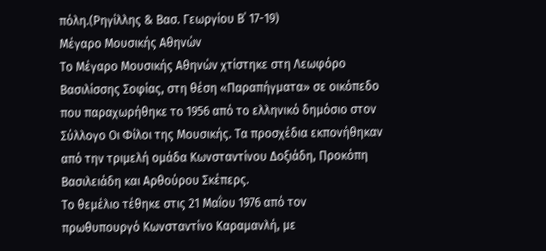πόλη.(Ρηγίλλης & Βασ. Γεωργίου Β΄ 17-19)
Μέγαρο Μουσικής Αθηνών
Το Μέγαρο Μουσικής Αθηνών χτίστηκε στη Λεωφόρο Βασιλίσσης Σοφίας, στη θέση «Παραπήγματα» σε οικόπεδο που παραχωρήθηκε το 1956 από το ελληνικό δημόσιο στον Σύλλογο Οι Φίλοι της Μουσικής. Τα προσχέδια εκπονήθηκαν από την τριμελή ομάδα Κωνσταντίνου Δοξιάδη, Προκόπη Βασιλειάδη και Αρθούρου Σκέπερς.
Το θεμέλιο τέθηκε στις 21 Μαΐου 1976 από τον πρωθυπουργό Κωνσταντίνο Καραμανλή, με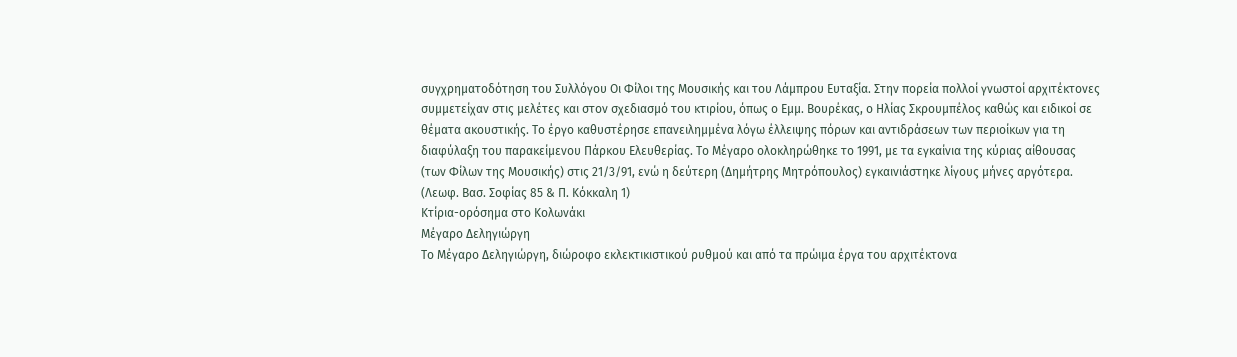συγχρηματοδότηση του Συλλόγου Οι Φίλοι της Μουσικής και του Λάμπρου Ευταξία. Στην πορεία πολλοί γνωστοί αρχιτέκτονες συμμετείχαν στις μελέτες και στον σχεδιασμό του κτιρίου, όπως ο Εμμ. Βουρέκας, ο Ηλίας Σκρουμπέλος καθώς και ειδικοί σε θέματα ακουστικής. Το έργο καθυστέρησε επανειλημμένα λόγω έλλειψης πόρων και αντιδράσεων των περιοίκων για τη διαφύλαξη του παρακείμενου Πάρκου Ελευθερίας. Το Μέγαρο ολοκληρώθηκε το 1991, με τα εγκαίνια της κύριας αίθουσας (των Φίλων της Μουσικής) στις 21/3/91, ενώ η δεύτερη (Δημήτρης Μητρόπουλος) εγκαινιάστηκε λίγους μήνες αργότερα. (Λεωφ. Βασ. Σοφίας 85 & Π. Κόκκαλη 1)
Κτίρια-ορόσημα στο Κολωνάκι
Μέγαρο Δεληγιώργη
Το Μέγαρο Δεληγιώργη, διώροφο εκλεκτικιστικού ρυθμού και από τα πρώιμα έργα του αρχιτέκτονα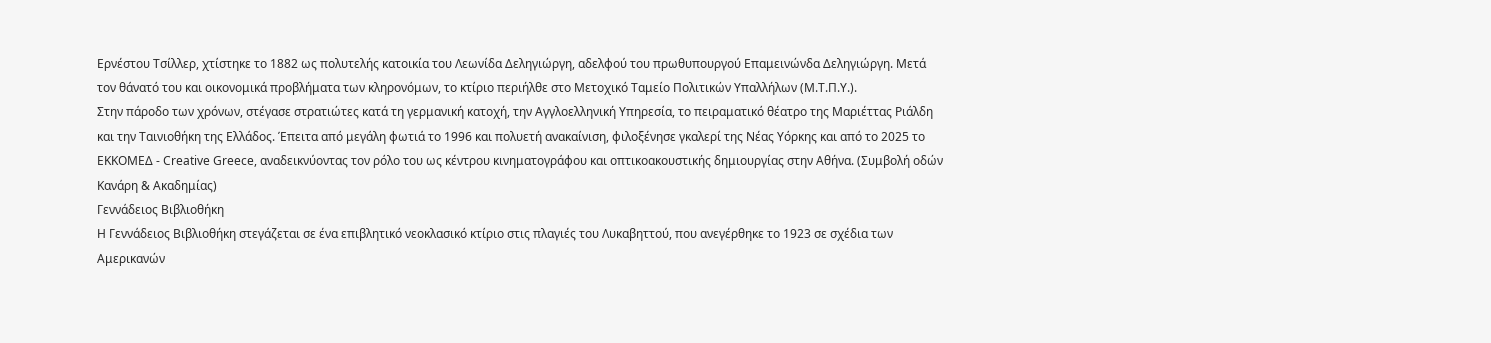Ερνέστου Τσίλλερ, χτίστηκε το 1882 ως πολυτελής κατοικία του Λεωνίδα Δεληγιώργη, αδελφού του πρωθυπουργού Επαμεινώνδα Δεληγιώργη. Μετά τον θάνατό του και οικονομικά προβλήματα των κληρονόμων, το κτίριο περιήλθε στο Μετοχικό Ταμείο Πολιτικών Υπαλλήλων (Μ.Τ.Π.Υ.).
Στην πάροδο των χρόνων, στέγασε στρατιώτες κατά τη γερμανική κατοχή, την Αγγλοελληνική Υπηρεσία, το πειραματικό θέατρο της Μαριέττας Ριάλδη και την Ταινιοθήκη της Ελλάδος. Έπειτα από μεγάλη φωτιά το 1996 και πολυετή ανακαίνιση, φιλοξένησε γκαλερί της Νέας Υόρκης και από το 2025 το ΕΚΚΟΜΕΔ - Creative Greece, αναδεικνύοντας τον ρόλο του ως κέντρου κινηματογράφου και οπτικοακουστικής δημιουργίας στην Αθήνα. (Συμβολή οδών Κανάρη & Ακαδημίας)
Γεννάδειος Βιβλιοθήκη
Η Γεννάδειος Βιβλιοθήκη στεγάζεται σε ένα επιβλητικό νεοκλασικό κτίριο στις πλαγιές του Λυκαβηττού, που ανεγέρθηκε το 1923 σε σχέδια των Αμερικανών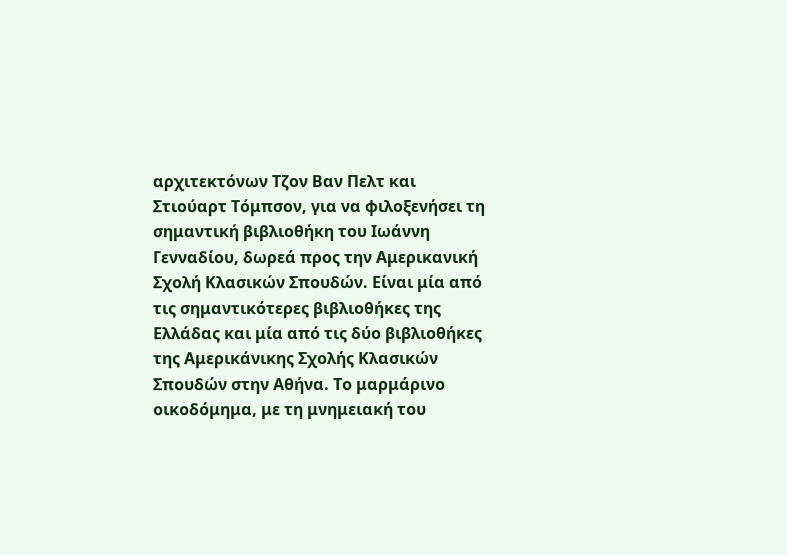αρχιτεκτόνων Τζον Βαν Πελτ και Στιούαρτ Τόμπσον, για να φιλοξενήσει τη σημαντική βιβλιοθήκη του Ιωάννη Γενναδίου, δωρεά προς την Αμερικανική Σχολή Κλασικών Σπουδών. Είναι μία από τις σημαντικότερες βιβλιοθήκες της Ελλάδας και μία από τις δύο βιβλιοθήκες της Αμερικάνικης Σχολής Κλασικών Σπουδών στην Αθήνα. Το μαρμάρινο οικοδόμημα, με τη μνημειακή του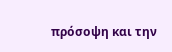πρόσοψη και την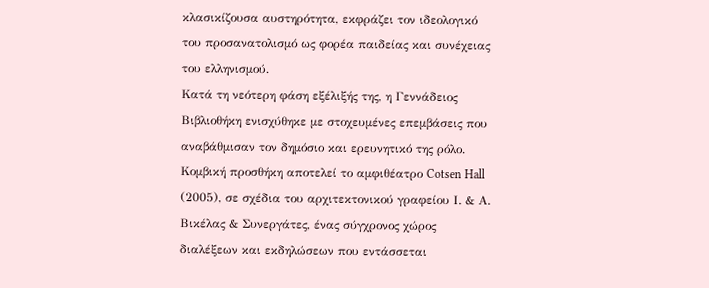κλασικίζουσα αυστηρότητα, εκφράζει τον ιδεολογικό του προσανατολισμό ως φορέα παιδείας και συνέχειας του ελληνισμού.
Κατά τη νεότερη φάση εξέλιξής της, η Γεννάδειος Βιβλιοθήκη ενισχύθηκε με στοχευμένες επεμβάσεις που αναβάθμισαν τον δημόσιο και ερευνητικό της ρόλο. Κομβική προσθήκη αποτελεί το αμφιθέατρο Cotsen Hall (2005), σε σχέδια του αρχιτεκτονικού γραφείου Ι. & Α. Βικέλας & Συνεργάτες, ένας σύγχρονος χώρος διαλέξεων και εκδηλώσεων που εντάσσεται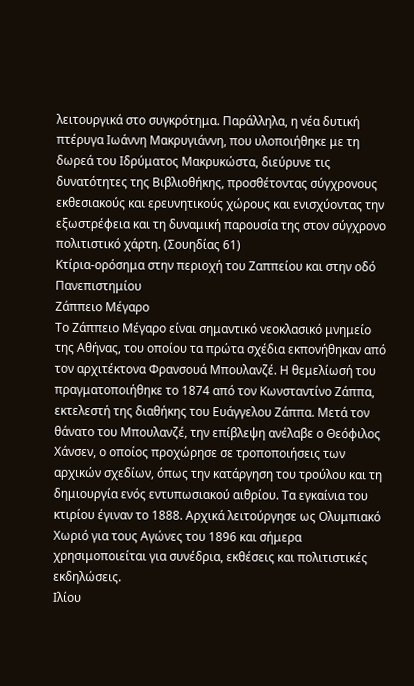λειτουργικά στο συγκρότημα. Παράλληλα, η νέα δυτική πτέρυγα Ιωάννη Μακρυγιάννη, που υλοποιήθηκε με τη δωρεά του Ιδρύματος Μακρυκώστα, διεύρυνε τις δυνατότητες της Βιβλιοθήκης, προσθέτοντας σύγχρονους εκθεσιακούς και ερευνητικούς χώρους και ενισχύοντας την εξωστρέφεια και τη δυναμική παρουσία της στον σύγχρονο πολιτιστικό χάρτη. (Σουηδίας 61)
Κτίρια-ορόσημα στην περιοχή του Ζαππείου και στην οδό Πανεπιστημίου
Zάππειο Μέγαρο
Το Ζάππειο Μέγαρο είναι σημαντικό νεοκλασικό μνημείο της Αθήνας, του οποίου τα πρώτα σχέδια εκπονήθηκαν από τον αρχιτέκτονα Φρανσουά Μπουλανζέ. Η θεμελίωσή του πραγματοποιήθηκε το 1874 από τον Κωνσταντίνο Ζάππα, εκτελεστή της διαθήκης του Ευάγγελου Ζάππα. Μετά τον θάνατο του Μπουλανζέ, την επίβλεψη ανέλαβε ο Θεόφιλος Χάνσεν, ο οποίος προχώρησε σε τροποποιήσεις των αρχικών σχεδίων, όπως την κατάργηση του τρούλου και τη δημιουργία ενός εντυπωσιακού αιθρίου. Τα εγκαίνια του κτιρίου έγιναν το 1888. Αρχικά λειτούργησε ως Ολυμπιακό Χωριό για τους Αγώνες του 1896 και σήμερα χρησιμοποιείται για συνέδρια, εκθέσεις και πολιτιστικές εκδηλώσεις.
Ιλίου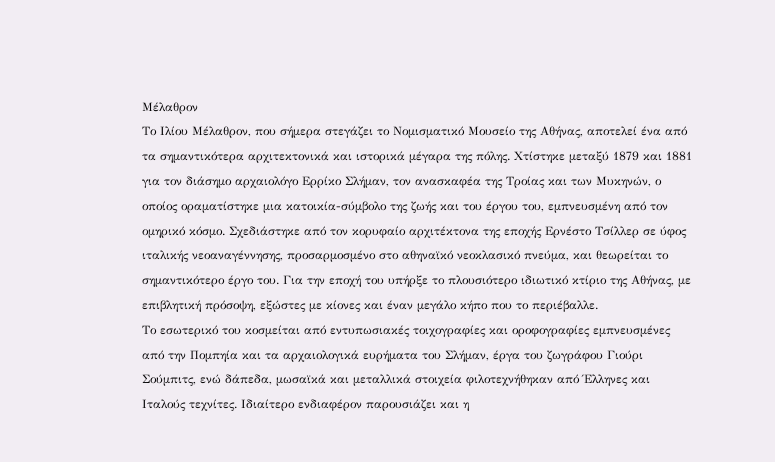Μέλαθρον
Το Ιλίου Μέλαθρον, που σήμερα στεγάζει το Νομισματικό Μουσείο της Αθήνας, αποτελεί ένα από τα σημαντικότερα αρχιτεκτονικά και ιστορικά μέγαρα της πόλης. Χτίστηκε μεταξύ 1879 και 1881 για τον διάσημο αρχαιολόγο Ερρίκο Σλήμαν, τον ανασκαφέα της Τροίας και των Μυκηνών, ο οποίος οραματίστηκε μια κατοικία-σύμβολο της ζωής και του έργου του, εμπνευσμένη από τον ομηρικό κόσμο. Σχεδιάστηκε από τον κορυφαίο αρχιτέκτονα της εποχής Ερνέστο Τσίλλερ σε ύφος ιταλικής νεοαναγέννησης, προσαρμοσμένο στο αθηναϊκό νεοκλασικό πνεύμα, και θεωρείται το σημαντικότερο έργο του. Για την εποχή του υπήρξε το πλουσιότερο ιδιωτικό κτίριο της Αθήνας, με επιβλητική πρόσοψη, εξώστες με κίονες και έναν μεγάλο κήπο που το περιέβαλλε.
Το εσωτερικό του κοσμείται από εντυπωσιακές τοιχογραφίες και οροφογραφίες εμπνευσμένες από την Πομπηία και τα αρχαιολογικά ευρήματα του Σλήμαν, έργα του ζωγράφου Γιούρι Σούμπιτς, ενώ δάπεδα, μωσαϊκά και μεταλλικά στοιχεία φιλοτεχνήθηκαν από Έλληνες και Ιταλούς τεχνίτες. Ιδιαίτερο ενδιαφέρον παρουσιάζει και η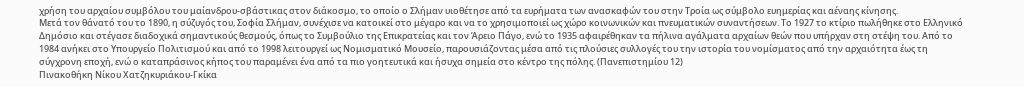χρήση του αρχαίου συμβόλου του μαίανδρου-σβάστικας στον διάκοσμο, το οποίο ο Σλήμαν υιοθέτησε από τα ευρήματα των ανασκαφών του στην Τροία ως σύμβολο ευημερίας και αέναης κίνησης.
Μετά τον θάνατό του το 1890, η σύζυγός του, Σοφία Σλήμαν, συνέχισε να κατοικεί στο μέγαρο και να το χρησιμοποιεί ως χώρο κοινωνικών και πνευματικών συναντήσεων. Το 1927 το κτίριο πωλήθηκε στο Ελληνικό Δημόσιο και στέγασε διαδοχικά σημαντικούς θεσμούς, όπως το Συμβούλιο της Επικρατείας και τον Άρειο Πάγο, ενώ το 1935 αφαιρέθηκαν τα πήλινα αγάλματα αρχαίων θεών που υπήρχαν στη στέψη του. Από το 1984 ανήκει στο Υπουργείο Πολιτισμού και από το 1998 λειτουργεί ως Νομισματικό Μουσείο, παρουσιάζοντας μέσα από τις πλούσιες συλλογές του την ιστορία του νομίσματος από την αρχαιότητα έως τη σύγχρονη εποχή, ενώ ο καταπράσινος κήπος του παραμένει ένα από τα πιο γοητευτικά και ήσυχα σημεία στο κέντρο της πόλης. (Πανεπιστημίου 12)
Πινακοθήκη Νίκου Χατζηκυριάκου-Γκίκα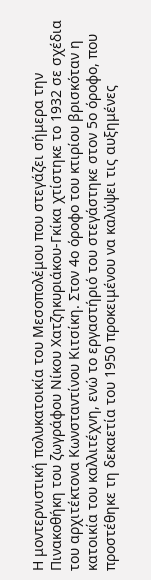Η μοντερνιστική πολυκατοικία του Μεσοπολέμου που στεγάζει σήμερα την Πινακοθήκη του ζωγράφου Νίκου Χατζηκυριάκου-Γκίκα χτίστηκε το 1932 σε σχέδια του αρχιτέκτονα Κωνσταντίνου Κιτσίκη. Στον 4ο όροφο του κτιρίου βρισκόταν η κατοικία του καλλιτέχνη, ενώ το εργαστήριό του στεγάστηκε στον 5ο όροφο, που προστέθηκε τη δεκαετία του 1950 προκειμένου να καλύψει τις αυξημένες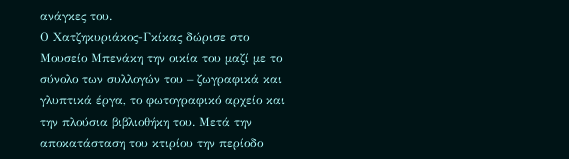ανάγκες του.
Ο Χατζηκυριάκος-Γκίκας δώρισε στο Μουσείο Μπενάκη την οικία του μαζί με το σύνολο των συλλογών του – ζωγραφικά και γλυπτικά έργα, το φωτογραφικό αρχείο και την πλούσια βιβλιοθήκη του. Μετά την αποκατάσταση του κτιρίου την περίοδο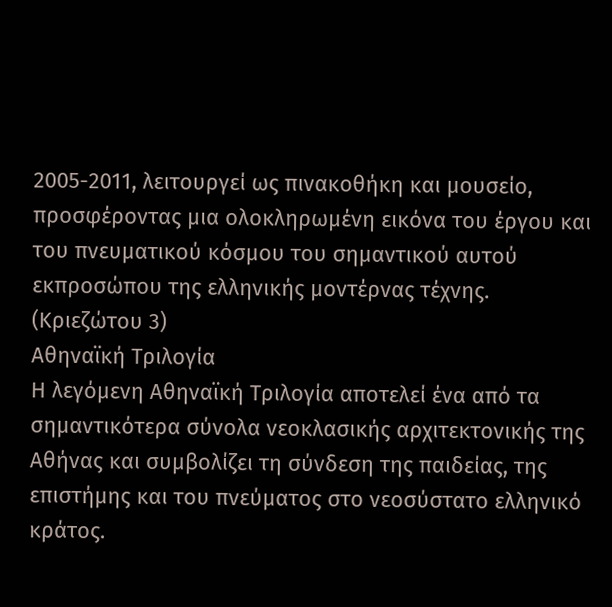2005-2011, λειτουργεί ως πινακοθήκη και μουσείο, προσφέροντας μια ολοκληρωμένη εικόνα του έργου και του πνευματικού κόσμου του σημαντικού αυτού εκπροσώπου της ελληνικής μοντέρνας τέχνης. (Κριεζώτου 3)
Αθηναϊκή Τριλογία
Η λεγόμενη Αθηναϊκή Τριλογία αποτελεί ένα από τα σημαντικότερα σύνολα νεοκλασικής αρχιτεκτονικής της Αθήνας και συμβολίζει τη σύνδεση της παιδείας, της επιστήμης και του πνεύματος στο νεοσύστατο ελληνικό κράτος.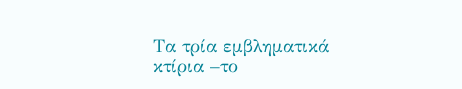Τα τρία εμβληματικά κτίρια –το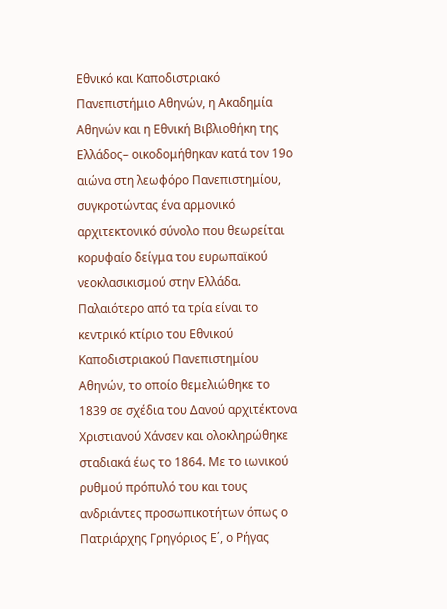Εθνικό και Καποδιστριακό Πανεπιστήμιο Αθηνών, η Ακαδημία Αθηνών και η Εθνική Βιβλιοθήκη της Ελλάδος– οικοδομήθηκαν κατά τον 19ο αιώνα στη λεωφόρο Πανεπιστημίου, συγκροτώντας ένα αρμονικό αρχιτεκτονικό σύνολο που θεωρείται κορυφαίο δείγμα του ευρωπαϊκού νεοκλασικισμού στην Ελλάδα.
Παλαιότερο από τα τρία είναι το κεντρικό κτίριο του Εθνικού Καποδιστριακού Πανεπιστημίου Αθηνών, το οποίο θεμελιώθηκε το 1839 σε σχέδια του Δανού αρχιτέκτονα Χριστιανού Χάνσεν και ολοκληρώθηκε σταδιακά έως το 1864. Με το ιωνικού ρυθμού πρόπυλό του και τους ανδριάντες προσωπικοτήτων όπως ο Πατριάρχης Γρηγόριος Ε΄, ο Ρήγας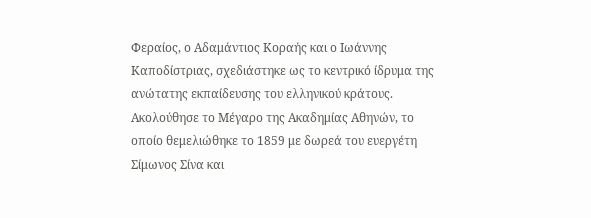Φεραίος, ο Αδαμάντιος Κοραής και ο Ιωάννης Καποδίστριας, σχεδιάστηκε ως το κεντρικό ίδρυμα της ανώτατης εκπαίδευσης του ελληνικού κράτους.
Ακολούθησε το Μέγαρο της Ακαδημίας Αθηνών, το οποίο θεμελιώθηκε το 1859 με δωρεά του ευεργέτη Σίμωνος Σίνα και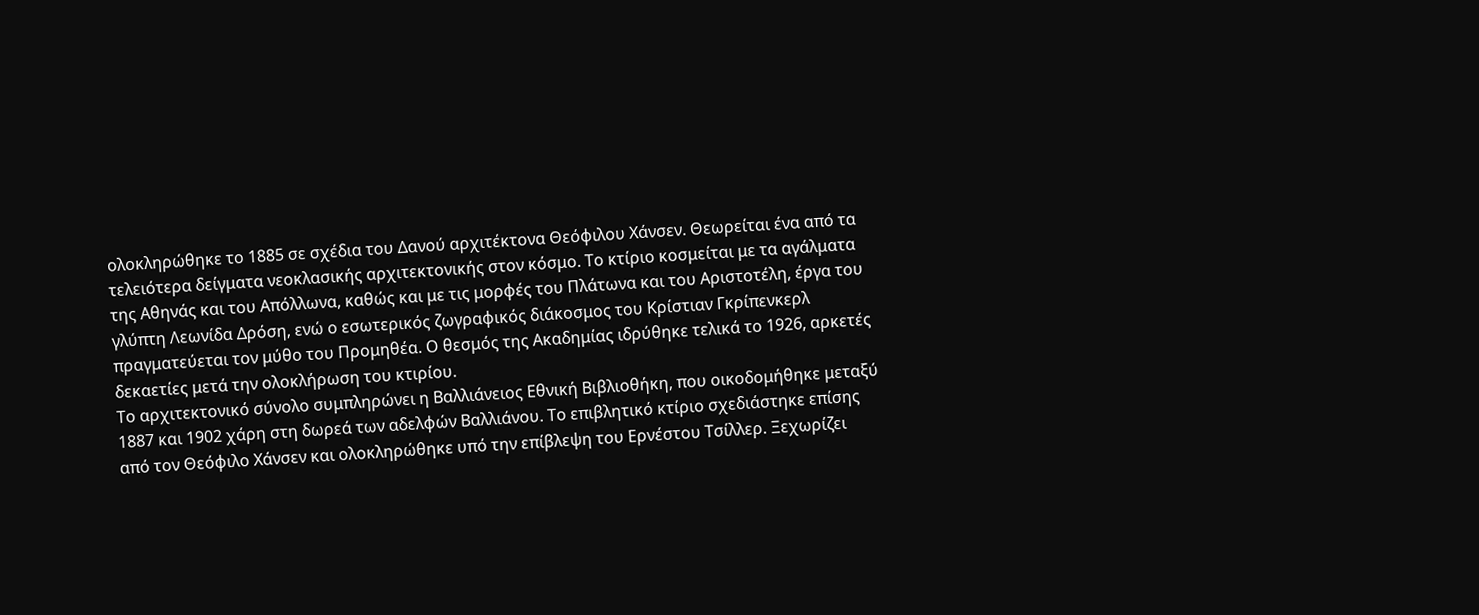ολοκληρώθηκε το 1885 σε σχέδια του Δανού αρχιτέκτονα Θεόφιλου Χάνσεν. Θεωρείται ένα από τα τελειότερα δείγματα νεοκλασικής αρχιτεκτονικής στον κόσμο. Το κτίριο κοσμείται με τα αγάλματα της Αθηνάς και του Απόλλωνα, καθώς και με τις μορφές του Πλάτωνα και του Αριστοτέλη, έργα του γλύπτη Λεωνίδα Δρόση, ενώ ο εσωτερικός ζωγραφικός διάκοσμος του Κρίστιαν Γκρίπενκερλ πραγματεύεται τον μύθο του Προμηθέα. Ο θεσμός της Ακαδημίας ιδρύθηκε τελικά το 1926, αρκετές δεκαετίες μετά την ολοκλήρωση του κτιρίου.
Το αρχιτεκτονικό σύνολο συμπληρώνει η Βαλλιάνειος Εθνική Βιβλιοθήκη, που οικοδομήθηκε μεταξύ 1887 και 1902 χάρη στη δωρεά των αδελφών Βαλλιάνου. Το επιβλητικό κτίριο σχεδιάστηκε επίσης από τον Θεόφιλο Χάνσεν και ολοκληρώθηκε υπό την επίβλεψη του Ερνέστου Τσίλλερ. Ξεχωρίζει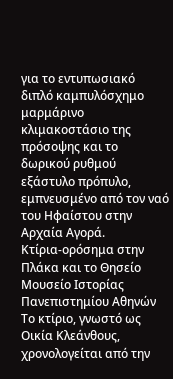για το εντυπωσιακό διπλό καμπυλόσχημο μαρμάρινο κλιμακοστάσιο της πρόσοψης και το δωρικού ρυθμού εξάστυλο πρόπυλο, εμπνευσμένο από τον ναό του Ηφαίστου στην Αρχαία Αγορά.
Κτίρια-ορόσημα στην Πλάκα και το Θησείο
Μουσείο Ιστορίας Πανεπιστημίου Αθηνών
Το κτίριο, γνωστό ως Οικία Κλεάνθους, χρονολογείται από την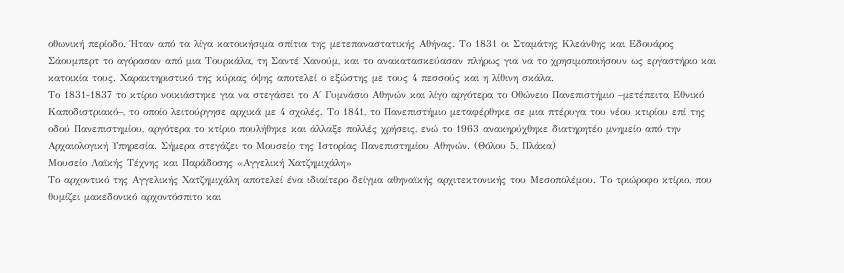οθωνική περίοδο. Ήταν από τα λίγα κατοικήσιμα σπίτια της μετεπαναστατικής Αθήνας. Το 1831 οι Σταμάτης Κλεάνθης και Εδουάρος Σάουμπερτ το αγόρασαν από μια Τουρκάλα, τη Σαντέ Χανούμ, και το ανακατασκεύασαν πλήρως για να το χρησιμοποιήσουν ως εργαστήριο και κατοικία τους. Χαρακτηριστικό της κύριας όψης αποτελεί ο εξώστης με τους 4 πεσσούς και η λίθινη σκάλα.
Το 1831-1837 το κτίριο νοικιάστηκε για να στεγάσει το Α΄ Γυμνάσιο Αθηνών και λίγο αργότερα το Οθώνειο Πανεπιστήμιο –μετέπειτα Εθνικό Καποδιστριακό–, το οποίο λειτούργησε αρχικά με 4 σχολές. Το 1841, το Πανεπιστήμιο μεταφέρθηκε σε μια πτέρυγα του νέου κτιρίου επί της οδού Πανεπιστημίου, αργότερα το κτίριο πουλήθηκε και άλλαξε πολλές χρήσεις, ενώ το 1963 ανακηρύχθηκε διατηρητέο μνημείο από την Αρχαιολογική Υπηρεσία. Σήμερα στεγάζει το Μουσείο της Ιστορίας Πανεπιστημίου Αθηνών. (Θόλου 5, Πλάκα)
Μουσείο Λαϊκής Τέχνης και Παράδοσης «Αγγελική Χατζημιχάλη»
Το αρχοντικό της Αγγελικής Χατζημιχάλη αποτελεί ένα ιδιαίτερο δείγμα αθηναϊκής αρχιτεκτονικής του Μεσοπολέμου. Το τριώροφο κτίριο, που θυμίζει μακεδονικό αρχοντόσπιτο και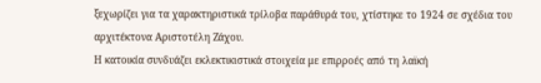ξεχωρίζει για τα χαρακτηριστικά τρίλοβα παράθυρά του, χτίστηκε το 1924 σε σχέδια του αρχιτέκτονα Αριστοτέλη Ζάχου.
Η κατοικία συνδυάζει εκλεκτικιστικά στοιχεία με επιρροές από τη λαϊκή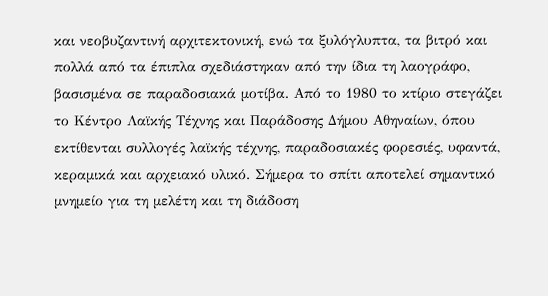και νεοβυζαντινή αρχιτεκτονική, ενώ τα ξυλόγλυπτα, τα βιτρό και πολλά από τα έπιπλα σχεδιάστηκαν από την ίδια τη λαογράφο, βασισμένα σε παραδοσιακά μοτίβα. Από το 1980 το κτίριο στεγάζει το Κέντρο Λαϊκής Τέχνης και Παράδοσης Δήμου Αθηναίων, όπου εκτίθενται συλλογές λαϊκής τέχνης, παραδοσιακές φορεσιές, υφαντά, κεραμικά και αρχειακό υλικό. Σήμερα το σπίτι αποτελεί σημαντικό μνημείο για τη μελέτη και τη διάδοση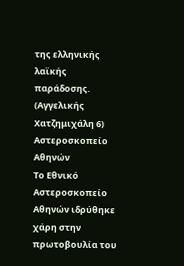της ελληνικής λαϊκής παράδοσης. (Αγγελικής Χατζημιχάλη 6)
Αστεροσκοπείο Αθηνών
Το Εθνικό Αστεροσκοπείο Αθηνών ιδρύθηκε χάρη στην πρωτοβουλία του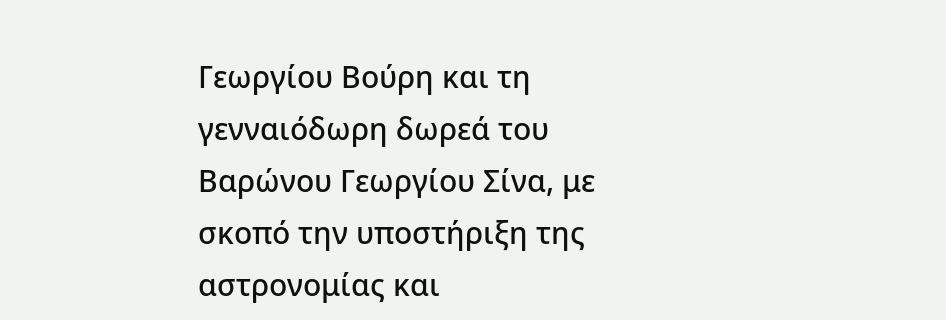Γεωργίου Βούρη και τη γενναιόδωρη δωρεά του Βαρώνου Γεωργίου Σίνα, με σκοπό την υποστήριξη της αστρονομίας και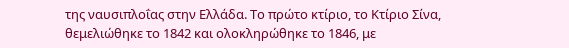της ναυσιπλοΐας στην Ελλάδα. Το πρώτο κτίριο, το Κτίριο Σίνα, θεμελιώθηκε το 1842 και ολοκληρώθηκε το 1846, με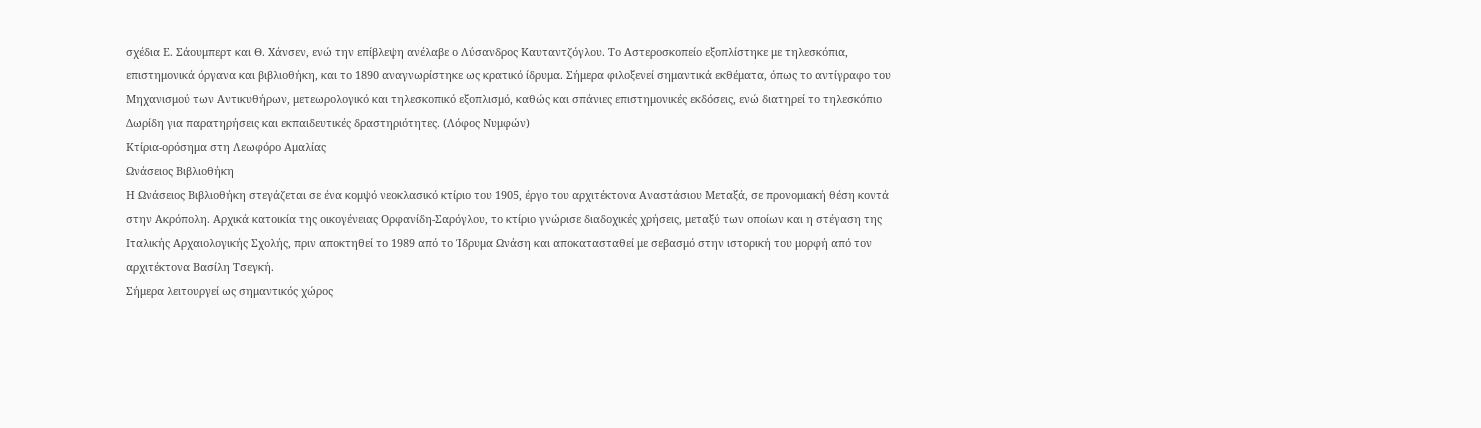σχέδια Ε. Σάουμπερτ και Θ. Χάνσεν, ενώ την επίβλεψη ανέλαβε ο Λύσανδρος Καυταντζόγλου. Το Αστεροσκοπείο εξοπλίστηκε με τηλεσκόπια, επιστημονικά όργανα και βιβλιοθήκη, και το 1890 αναγνωρίστηκε ως κρατικό ίδρυμα. Σήμερα φιλοξενεί σημαντικά εκθέματα, όπως το αντίγραφο του Μηχανισμού των Αντικυθήρων, μετεωρολογικό και τηλεσκοπικό εξοπλισμό, καθώς και σπάνιες επιστημονικές εκδόσεις, ενώ διατηρεί το τηλεσκόπιο Δωρίδη για παρατηρήσεις και εκπαιδευτικές δραστηριότητες. (Λόφος Νυμφών)
Κτίρια-ορόσημα στη Λεωφόρο Αμαλίας
Ωνάσειος Βιβλιοθήκη
Η Ωνάσειος Βιβλιοθήκη στεγάζεται σε ένα κομψό νεοκλασικό κτίριο του 1905, έργο του αρχιτέκτονα Αναστάσιου Μεταξά, σε προνομιακή θέση κοντά στην Ακρόπολη. Αρχικά κατοικία της οικογένειας Ορφανίδη-Σαρόγλου, το κτίριο γνώρισε διαδοχικές χρήσεις, μεταξύ των οποίων και η στέγαση της Ιταλικής Αρχαιολογικής Σχολής, πριν αποκτηθεί το 1989 από το Ίδρυμα Ωνάση και αποκατασταθεί με σεβασμό στην ιστορική του μορφή από τον αρχιτέκτονα Βασίλη Τσεγκή.
Σήμερα λειτουργεί ως σημαντικός χώρος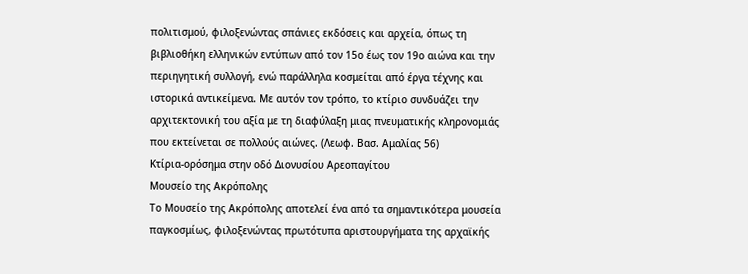πολιτισμού, φιλοξενώντας σπάνιες εκδόσεις και αρχεία, όπως τη βιβλιοθήκη ελληνικών εντύπων από τον 15ο έως τον 19ο αιώνα και την περιηγητική συλλογή, ενώ παράλληλα κοσμείται από έργα τέχνης και ιστορικά αντικείμενα. Με αυτόν τον τρόπο, το κτίριο συνδυάζει την αρχιτεκτονική του αξία με τη διαφύλαξη μιας πνευματικής κληρονομιάς που εκτείνεται σε πολλούς αιώνες. (Λεωφ. Βασ. Αμαλίας 56)
Κτίρια-ορόσημα στην οδό Διονυσίου Αρεοπαγίτου
Μουσείο της Ακρόπολης
Το Μουσείο της Ακρόπολης αποτελεί ένα από τα σημαντικότερα μουσεία παγκοσμίως, φιλοξενώντας πρωτότυπα αριστουργήματα της αρχαϊκής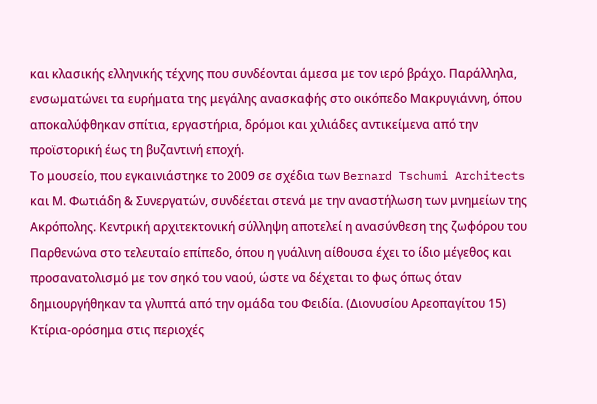και κλασικής ελληνικής τέχνης που συνδέονται άμεσα με τον ιερό βράχο. Παράλληλα, ενσωματώνει τα ευρήματα της μεγάλης ανασκαφής στο οικόπεδο Μακρυγιάννη, όπου αποκαλύφθηκαν σπίτια, εργαστήρια, δρόμοι και χιλιάδες αντικείμενα από την προϊστορική έως τη βυζαντινή εποχή.
Το μουσείο, που εγκαινιάστηκε το 2009 σε σχέδια των Bernard Tschumi Architects και Μ. Φωτιάδη & Συνεργατών, συνδέεται στενά με την αναστήλωση των μνημείων της Ακρόπολης. Κεντρική αρχιτεκτονική σύλληψη αποτελεί η ανασύνθεση της ζωφόρου του Παρθενώνα στο τελευταίο επίπεδο, όπου η γυάλινη αίθουσα έχει το ίδιο μέγεθος και προσανατολισμό με τον σηκό του ναού, ώστε να δέχεται το φως όπως όταν δημιουργήθηκαν τα γλυπτά από την ομάδα του Φειδία. (Διονυσίου Αρεοπαγίτου 15)
Κτίρια-ορόσημα στις περιοχές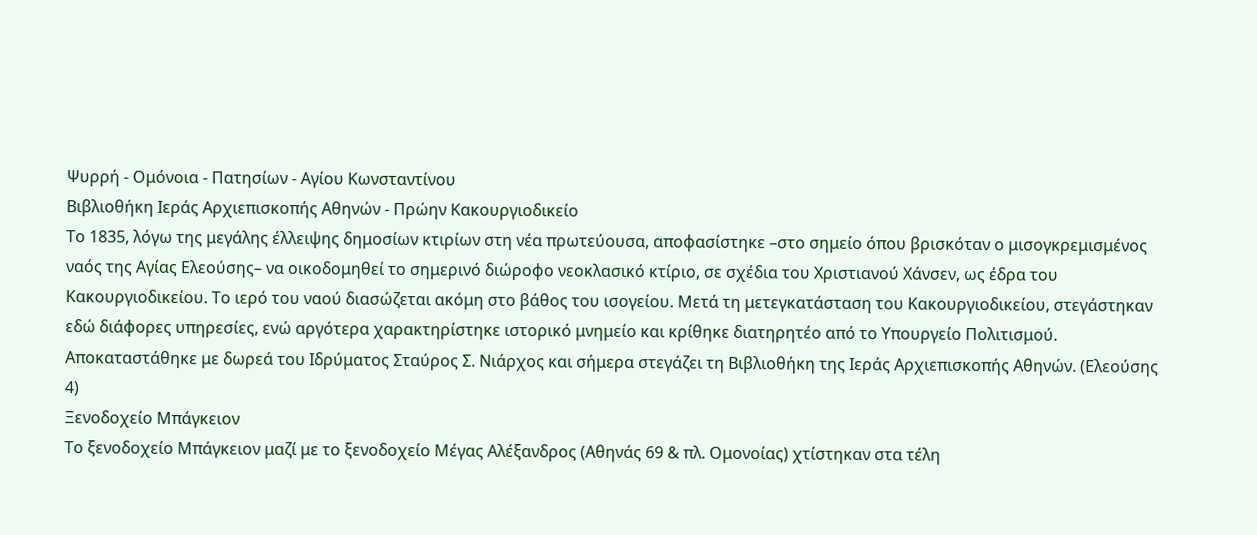Ψυρρή - Ομόνοια - Πατησίων - Αγίου Κωνσταντίνου
Βιβλιοθήκη Ιεράς Αρχιεπισκοπής Αθηνών - Πρώην Κακουργιοδικείο
Το 1835, λόγω της μεγάλης έλλειψης δημοσίων κτιρίων στη νέα πρωτεύουσα, αποφασίστηκε –στο σημείο όπου βρισκόταν ο μισογκρεμισμένος ναός της Αγίας Ελεούσης– να οικοδομηθεί το σημερινό διώροφο νεοκλασικό κτίριο, σε σχέδια του Χριστιανού Χάνσεν, ως έδρα του Κακουργιοδικείου. Το ιερό του ναού διασώζεται ακόμη στο βάθος του ισογείου. Μετά τη μετεγκατάσταση του Κακουργιοδικείου, στεγάστηκαν εδώ διάφορες υπηρεσίες, ενώ αργότερα χαρακτηρίστηκε ιστορικό μνημείο και κρίθηκε διατηρητέο από το Υπουργείο Πολιτισμού. Αποκαταστάθηκε με δωρεά του Ιδρύματος Σταύρος Σ. Νιάρχος και σήμερα στεγάζει τη Βιβλιοθήκη της Ιεράς Αρχιεπισκοπής Αθηνών. (Ελεούσης 4)
Ξενοδοχείo Μπάγκειον
Τo ξενοδοχείο Μπάγκειον μαζί με το ξενοδοχείο Μέγας Αλέξανδρος (Αθηνάς 69 & πλ. Ομονοίας) χτίστηκαν στα τέλη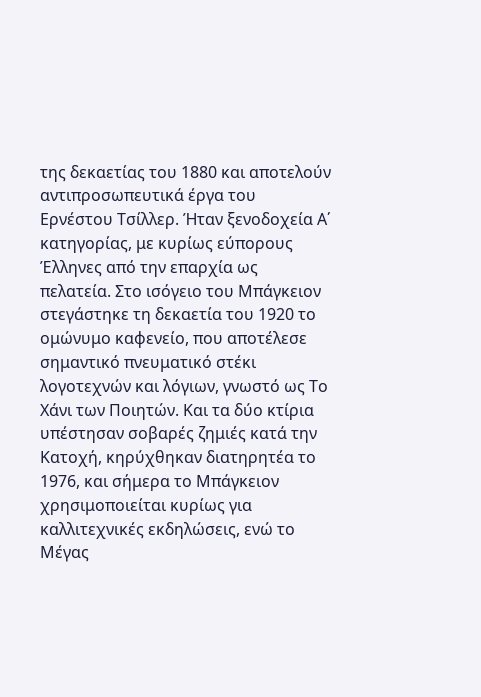της δεκαετίας του 1880 και αποτελούν αντιπροσωπευτικά έργα του Ερνέστου Τσίλλερ. Ήταν ξενοδοχεία Α΄ κατηγορίας, με κυρίως εύπορους Έλληνες από την επαρχία ως πελατεία. Στο ισόγειο του Μπάγκειον στεγάστηκε τη δεκαετία του 1920 το ομώνυμο καφενείο, που αποτέλεσε σημαντικό πνευματικό στέκι λογοτεχνών και λόγιων, γνωστό ως Το Χάνι των Ποιητών. Και τα δύο κτίρια υπέστησαν σοβαρές ζημιές κατά την Κατοχή, κηρύχθηκαν διατηρητέα το 1976, και σήμερα το Μπάγκειον χρησιμοποιείται κυρίως για καλλιτεχνικές εκδηλώσεις, ενώ το Μέγας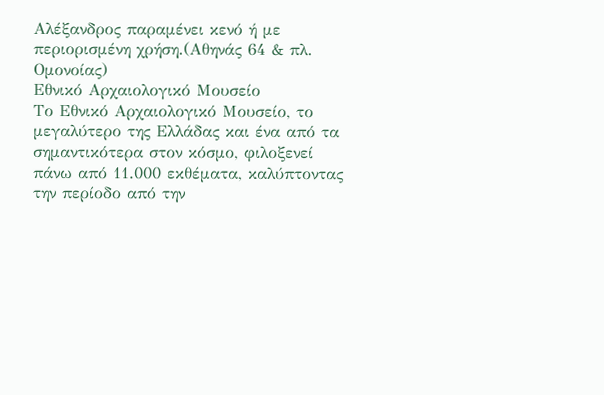Αλέξανδρος παραμένει κενό ή με περιορισμένη χρήση.(Αθηνάς 64 & πλ. Ομονοίας)
Εθνικό Αρχαιολογικό Μουσείο
Το Εθνικό Αρχαιολογικό Μουσείο, το μεγαλύτερο της Ελλάδας και ένα από τα σημαντικότερα στον κόσμο, φιλοξενεί πάνω από 11.000 εκθέματα, καλύπτοντας την περίοδο από την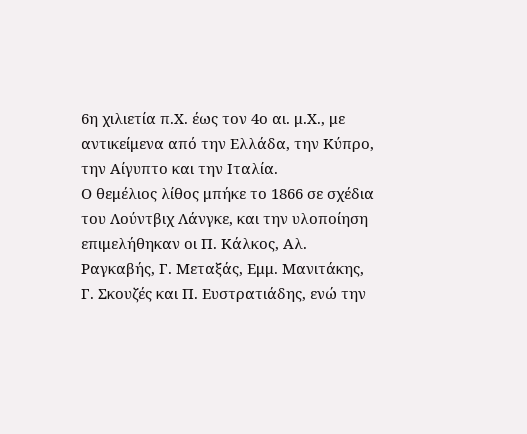6η χιλιετία π.Χ. έως τον 4ο αι. μ.Χ., με αντικείμενα από την Ελλάδα, την Κύπρο, την Αίγυπτο και την Ιταλία.
Ο θεμέλιος λίθος μπήκε το 1866 σε σχέδια του Λούντβιχ Λάνγκε, και την υλοποίηση επιμελήθηκαν οι Π. Κάλκος, Αλ. Ραγκαβής, Γ. Μεταξάς, Εμμ. Μανιτάκης, Γ. Σκουζές και Π. Ευστρατιάδης, ενώ την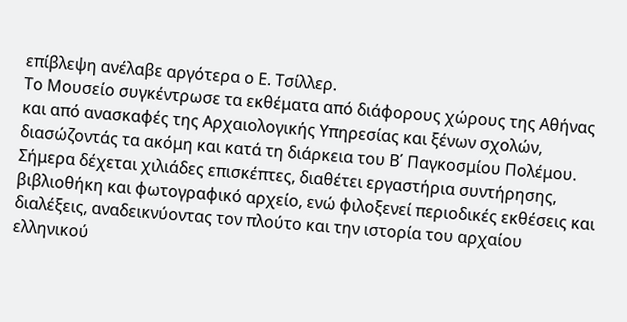επίβλεψη ανέλαβε αργότερα ο Ε. Τσίλλερ.
Το Μουσείο συγκέντρωσε τα εκθέματα από διάφορους χώρους της Αθήνας και από ανασκαφές της Αρχαιολογικής Υπηρεσίας και ξένων σχολών, διασώζοντάς τα ακόμη και κατά τη διάρκεια του Β΄ Παγκοσμίου Πολέμου. Σήμερα δέχεται χιλιάδες επισκέπτες, διαθέτει εργαστήρια συντήρησης, βιβλιοθήκη και φωτογραφικό αρχείο, ενώ φιλοξενεί περιοδικές εκθέσεις και διαλέξεις, αναδεικνύοντας τον πλούτο και την ιστορία του αρχαίου ελληνικού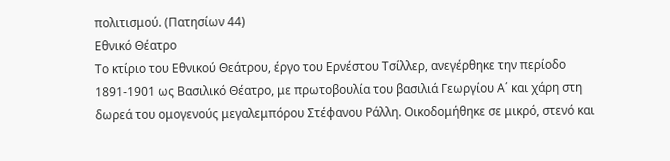πολιτισμού. (Πατησίων 44)
Εθνικό Θέατρο
Το κτίριο του Εθνικού Θεάτρου, έργο του Ερνέστου Τσίλλερ, ανεγέρθηκε την περίοδο 1891-1901 ως Βασιλικό Θέατρο, με πρωτοβουλία του βασιλιά Γεωργίου Α΄ και χάρη στη δωρεά του ομογενούς μεγαλεμπόρου Στέφανου Ράλλη. Οικοδομήθηκε σε μικρό, στενό και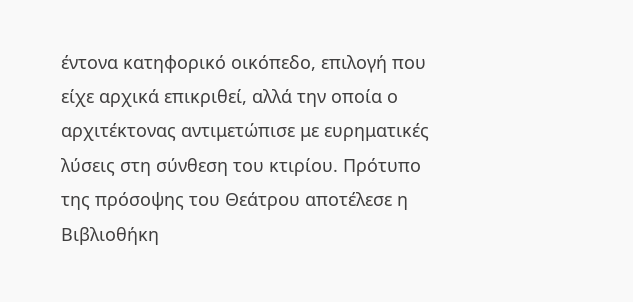έντονα κατηφορικό οικόπεδο, επιλογή που είχε αρχικά επικριθεί, αλλά την οποία ο αρχιτέκτονας αντιμετώπισε με ευρηματικές λύσεις στη σύνθεση του κτιρίου. Πρότυπο της πρόσοψης του Θεάτρου αποτέλεσε η Βιβλιοθήκη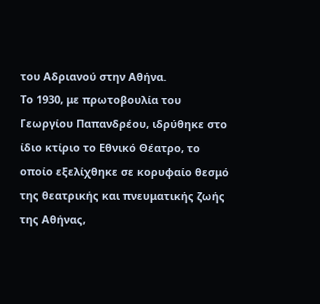του Αδριανού στην Αθήνα.
Το 1930, με πρωτοβουλία του Γεωργίου Παπανδρέου, ιδρύθηκε στο ίδιο κτίριο το Εθνικό Θέατρο, το οποίο εξελίχθηκε σε κορυφαίο θεσμό της θεατρικής και πνευματικής ζωής της Αθήνας,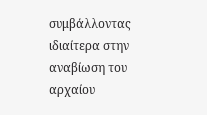συμβάλλοντας ιδιαίτερα στην αναβίωση του αρχαίου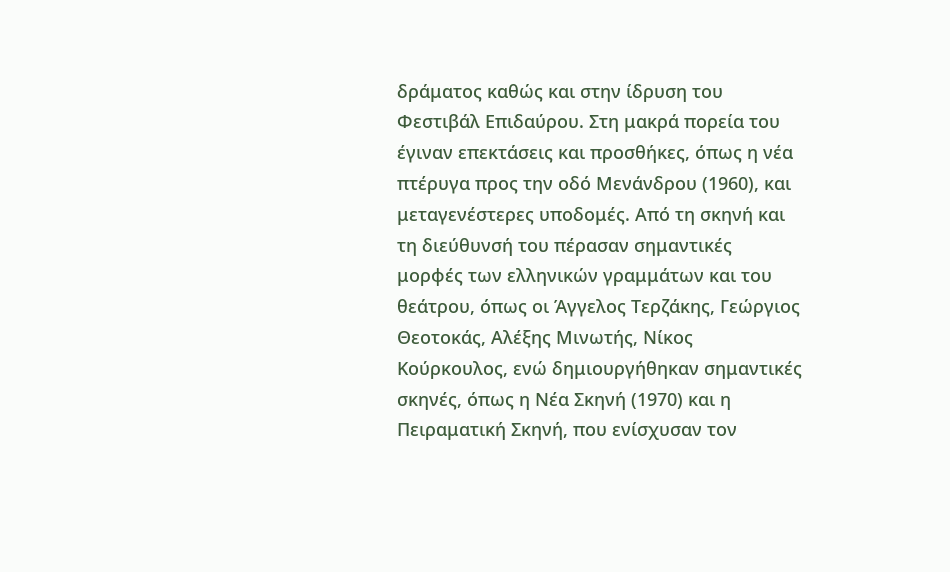δράματος καθώς και στην ίδρυση του Φεστιβάλ Επιδαύρου. Στη μακρά πορεία του έγιναν επεκτάσεις και προσθήκες, όπως η νέα πτέρυγα προς την οδό Μενάνδρου (1960), και μεταγενέστερες υποδομές. Από τη σκηνή και τη διεύθυνσή του πέρασαν σημαντικές μορφές των ελληνικών γραμμάτων και του θεάτρου, όπως οι Άγγελος Τερζάκης, Γεώργιος Θεοτοκάς, Αλέξης Μινωτής, Νίκος Κούρκουλος, ενώ δημιουργήθηκαν σημαντικές σκηνές, όπως η Νέα Σκηνή (1970) και η Πειραματική Σκηνή, που ενίσχυσαν τον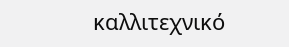καλλιτεχνικό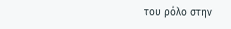του ρόλο στην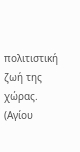πολιτιστική ζωή της χώρας. (Αγίου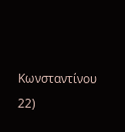Κωνσταντίνου 22)